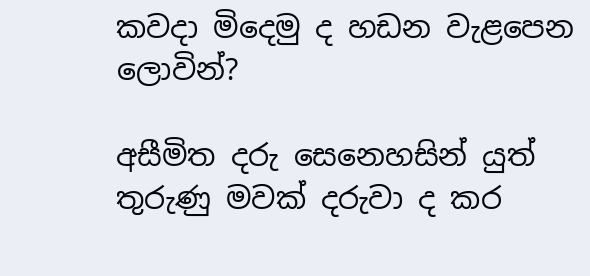කවදා මිදෙමු ද හඩන වැළපෙන ලොවින්?

අසීමිත දරු සෙනෙහසින් යුත් තුරුණු මවක් දරුවා ද කර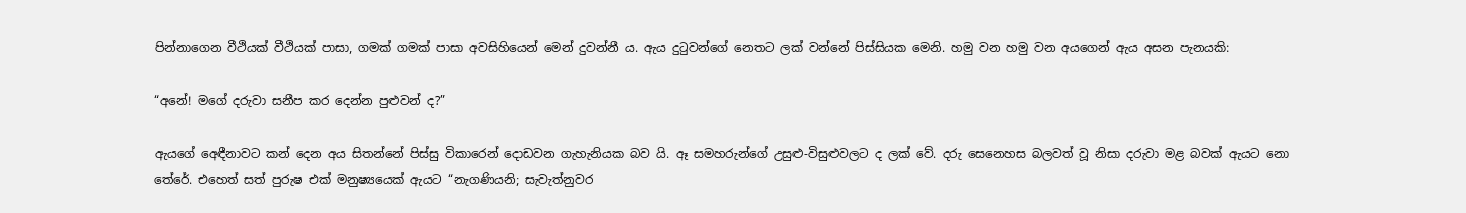පින්නාගෙන වීථියක් වීථියක් පාසා, ගමක් ගමක් පාසා අවසිහියෙන් මෙන් දුවන්නී ය. ඇය දුටුවන්ගේ නෙතට ලක් වන්නේ පිස්සියක මෙනි. හමු වන හමු වන අයගෙන් ඇය අසන පැනයකි:

“අනේ! මගේ දරුවා සනීප කර දෙන්න පුළුවන් ද?”

ඇයගේ අෙඳීනාවට කන් දෙන අය සිතන්නේ පිස්සු විකාරෙන් දොඩවන ගැහැනියක බව යි. ඈ සමහරුන්ගේ උසුළු-විසුළුවලට ද ලක් වේ. දරු සෙනෙහස බලවත් වූ නිසා දරුවා මළ බවක් ඇයට නො තේරේ. එහෙත් සත් පුරුෂ එක් මනුෂ්‍යයෙක් ඇයට “නැගණියනි; සැවැත්නුවර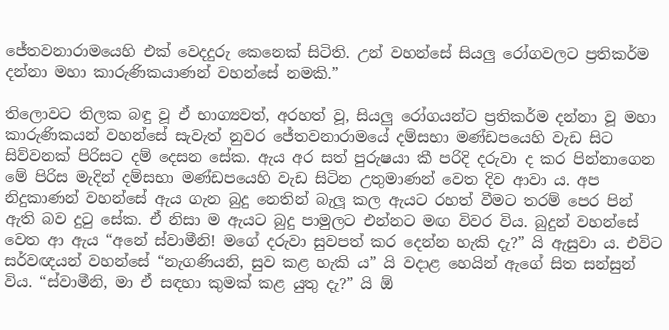ජේතවනාරාමයෙහි එක් වෙදදුරු කෙනෙක් සිටිති. උන් වහන්සේ සියලු රෝගවලට ප්‍රතිකර්ම දන්නා මහා කාරුණිකයාණන් වහන්සේ නමකි.”

තිලොවට තිලක බඳු වූ ඒ භාග්‍යවත්, අරහත් වූ, සියලු රෝගයන්ට ප්‍රතිකර්ම දන්නා වූ මහා කාරුණිකයන් වහන්සේ සැවැත් නුවර ජේතවනාරාමයේ දම්සභා මණ්ඩපයෙහි වැඩ සිට සිව්වනක් පිරිසට දම් දෙසන සේක. ඇය අර සත් පුරුෂයා කී පරිදි දරුවා ද කර පින්නාගෙන මේ පිරිස මැදින් දම්සභා මණ්ඩපයෙහි වැඩ සිටින උතුමාණන් වෙත දිව ආවා ය. අප නිදුකාණන් වහන්සේ ඇය ගැන බුදු නෙතින් බැලූ කල ඇයට රහත් වීමට තරම් පෙර පින් ඇති බව දුටු සේක. ඒ නිසා ම ඇයට බුදු පාමුලට එන්නට මඟ විවර විය. බුදුන් වහන්සේ වෙත ආ ඇය “අනේ ස්වාමීනි! මගේ දරුවා සුවපත් කර දෙන්න හැකි දැ?” යි ඇසුවා ය. එවිට සර්වඥයන් වහන්සේ “නැගණියනි, සුව කළ හැකි ය” යි වදාළ හෙයින් ඇගේ සිත සන්සුන් විය. “ස්වාමීනි, මා ඒ සඳහා කුමක් කළ යුතු දැ?” යි ඕ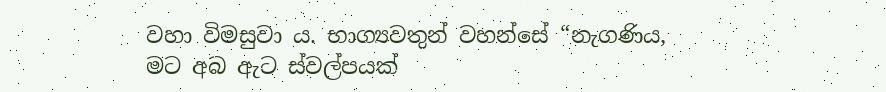වහා විමසුවා ය. භාග්‍යවතුන් වහන්සේ “නැගණිය, මට අබ ඇට ස්වල්පයක්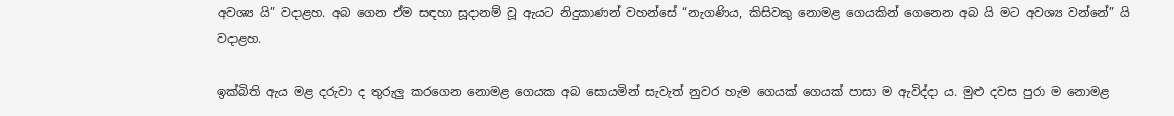අවශ්‍ය යි” වදාළහ. අබ ගෙන ඒම සඳහා සූදානම් වූ ඇයට නිදුකාණන් වහන්සේ “නැගණිය, කිසිවකු නොමළ ගෙයකින් ගෙනෙන අබ යි මට අවශ්‍ය වන්නේ” යි වදාළහ.

ඉක්බිති ඇය මළ දරුවා ද තුරුලු කරගෙන නොමළ ගෙයක අබ සොයමින් සැවැත් නුවර හැම ගෙයක් ගෙයක් පාසා ම ඇවිද්දා ය. මුළු දවස පුරා ම නොමළ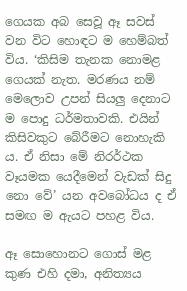ගෙයක අබ සෙවූ ඈ සවස් වන විට හොඳට ම හෙම්බත් විය. ‘කිසිම තැනක නොමළ ගෙයක් නැත. මරණය නම් මෙලොව උපන් සියලු දෙනාට ම පොදු ධර්මතාවකි. එයින් කිසිවකුට බේරීමට නොහැකි ය. ඒ නිසා මේ නිරර්ථක වෑයමක යෙදීමෙන් වැඩක් සිදු නො වේ’ යන අවබෝධය ද ඒ සමඟ ම ඇයට පහළ විය.

ඈ සොහොනට ගොස් මළ කුණ එහි දමා, අනිත්‍යය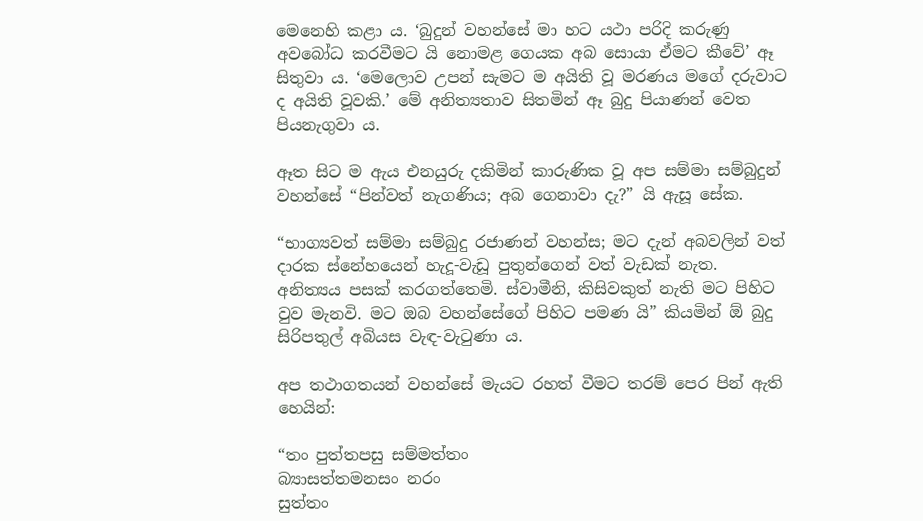මෙනෙහි කළා ය. ‘බුදුන් වහන්සේ මා හට යථා පරිදි කරුණු අවබෝධ කරවීමට යි නොමළ ගෙයක අබ සොයා ඒමට කීවේ’ ඈ සිතුවා ය. ‘මෙලොව උපන් සැමට ම අයිති වූ මරණය මගේ දරුවාට ද අයිති වූවකි.’ මේ අනිත්‍යතාව සිතමින් ඈ බුදු පියාණන් වෙත පියනැගුවා ය.

ඈත සිට ම ඇය එනයුරු දකිමින් කාරුණික වූ අප සම්මා සම්බුදුන් වහන්සේ “පින්වත් නැගණිය; අබ ගෙනාවා දැ?” යි ඇසූ සේක.

“භාග්‍යවත් සම්මා සම්බුදු රජාණන් වහන්ස; මට දැන් අබවලින් වත් දාරක ස්නේහයෙන් හැදූ-වැඩූ පුතුන්ගෙන් වත් වැඩක් නැත. අනිත්‍යය පසක් කරගත්තෙමි. ස්වාමීනි, කිසිවකුත් නැති මට පිහිට වුව මැනවි. මට ඔබ වහන්සේගේ පිහිට පමණ යි” කියමින් ඕ බුදු සිරිපතුල් අබියස වැඳ-වැටුණා ය.

අප තථාගතයන් වහන්සේ මැයට රහත් වීමට තරම් පෙර පින් ඇති හෙයින්:

“තං පුත්තපසු සම්මත්තං
බ්‍යාසත්තමනසං නරං
සුත්තං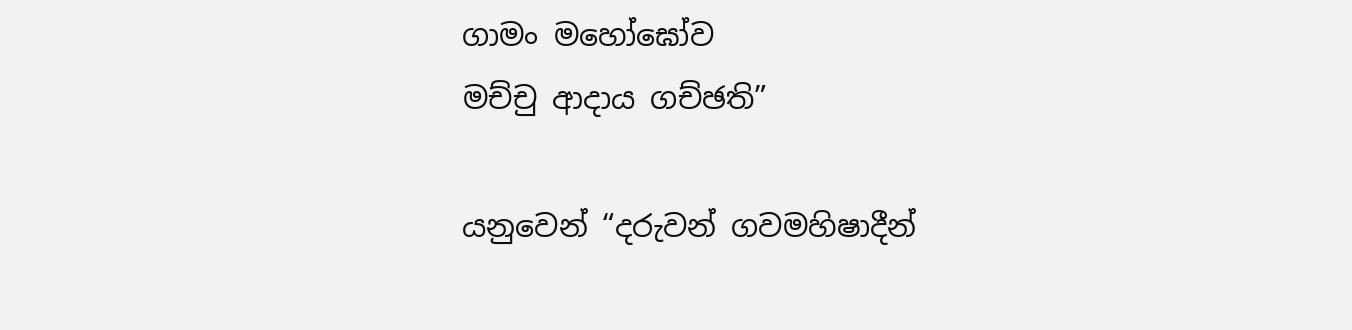ගාමං මහෝඝෝව
මච්චු ආදාය ගච්ඡති”

යනුවෙන් “දරුවන් ගවමහිෂාදීන්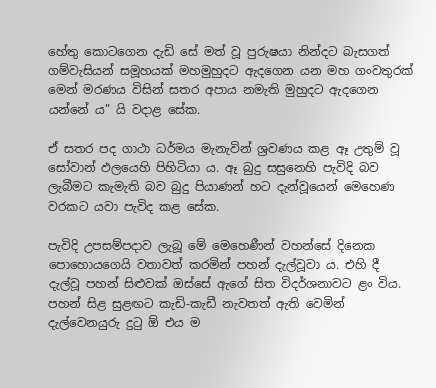හේතු කොටගෙන දැඩි සේ මත් වූ පුරුෂයා නින්දට බැසගත් ගම්වැසියන් සමූහයක් මහමුහුදට ඇදගෙන යන මහ ගංවතුරක් මෙන් මරණය විසින් සතර අපාය නමැති මුහුදට ඇදගෙන යන්නේ ය” යි වදාළ සේක.

ඒ සතර පද ගාථා ධර්මය මැනැවින් ශ්‍රවණය කළ ඈ උතුම් වූ සෝවාන් ඵලයෙහි පිහිටියා ය. ඈ බුදු සසුනෙහි පැවිදි බව ලැබීමට කැමැති බව බුදු පියාණන් හට දැන්වූයෙන් මෙහෙණ වරකට යවා පැවිද කළ සේක.

පැවිදි උපසම්පදාව ලැබූ මේ මෙහෙණීන් වහන්සේ දිනෙක පොහොයගෙයි වතාවත් කරමින් පහන් දැල්වූවා ය. එහි දී දැල්වූ පහන් සිළුවක් ඔස්සේ ඇගේ සිත විදර්ශනාවට ළං විය. පහන් සිළ සුළඟට කැඩි-කැඩී නැවතත් ඇති වෙමින් දැල්වෙනයුරු දුටු ඕ එය ම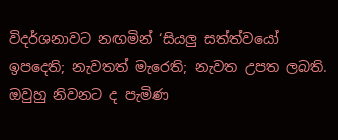විදර්ශනාවට නඟමින් ‘සියලු සත්ත්වයෝ ඉපදෙති; නැවතත් මැරෙති; නැවත උපත ලබති. ඔවුහු නිවනට ද පැමිණ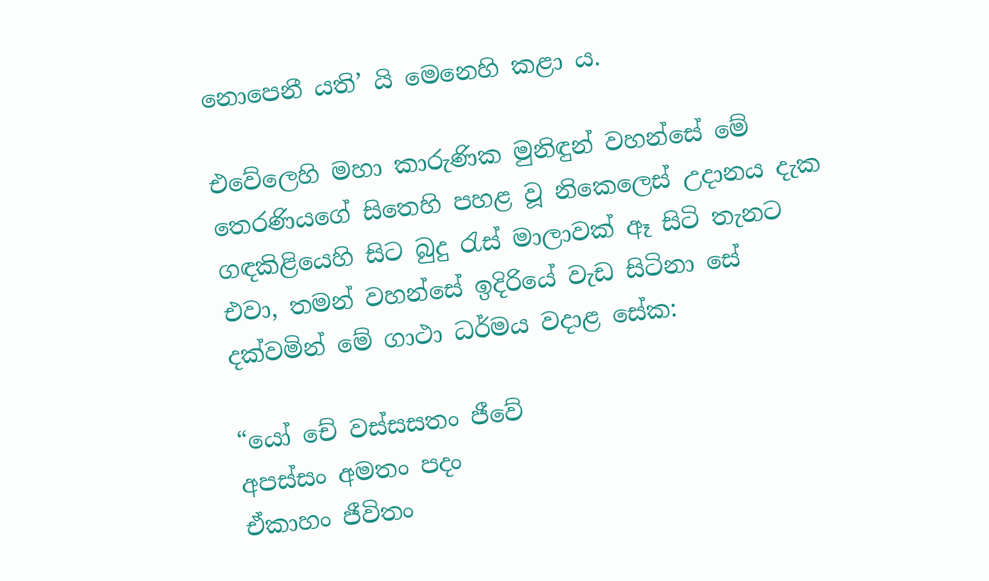නොපෙනී යති’ යි මෙනෙහි කළා ය.

එවේලෙහි මහා කාරුණික මුනිඳුන් වහන්සේ මේ තෙරණියගේ සිතෙහි පහළ වූ නිකෙලෙස් උදානය දැක ගඳකිළියෙහි සිට බුදු රැස් මාලාවක් ඈ සිටි තැනට එවා, තමන් වහන්සේ ඉදිරියේ වැඩ සිටිනා සේ දක්වමින් මේ ගාථා ධර්මය වදාළ සේක:

“යෝ චේ වස්සසතං ජීවේ
අපස්සං අමතං පදං
ඒකාහං ජීවිතං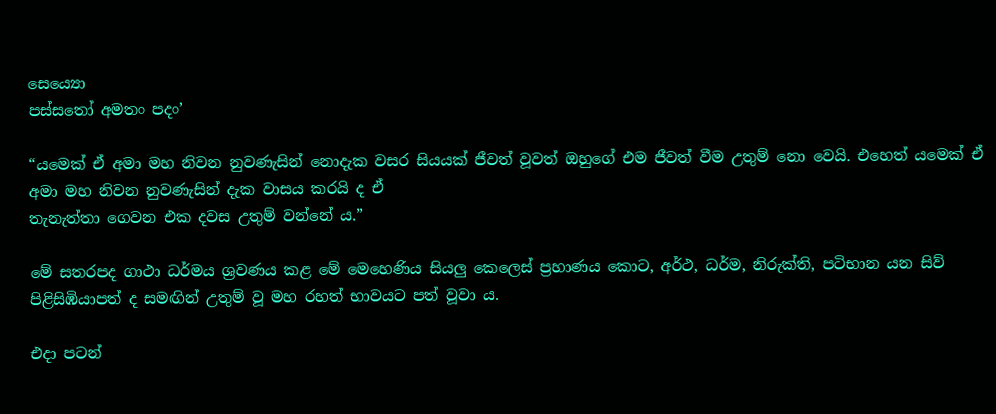සෙය්‍යො
පස්සතෝ අමතං පදං’

“යමෙක් ඒ අමා මහ නිවන නුවණැසින් නොදැක වසර සියයක් ජීවත් වූවත් ඔහුගේ එම ජීවත් වීම උතුම් නො වෙයි. එහෙත් යමෙක් ඒ අමා මහ නිවන නුවණැසින් දැක වාසය කරයි ද ඒ
තැනැත්තා ගෙවන එක දවස උතුම් වන්නේ ය.”

මේ සතරපද ගාථා ධර්මය ශ්‍රවණය කළ මේ මෙහෙණිය සියලු කෙලෙස් ප්‍රහාණය කොට, අර්ථ, ධර්ම, නිරුක්ති, පටිභාන යන සිව් පිළිසිඹියාපත් ද සමඟින් උතුම් වූ මහ රහත් භාවයට පත් වූවා ය.

එදා පටන්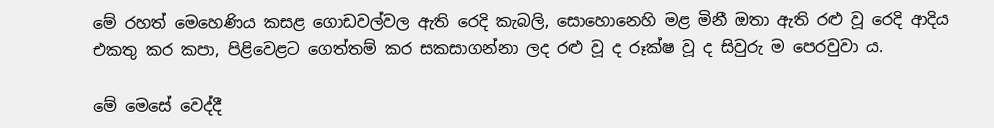මේ රහත් මෙහෙණිය කසළ ගොඩවල්වල ඇති රෙදි කැබලි, සොහොනෙහි මළ මිනී ඔතා ඇති රළු වූ රෙදි ආදිය එකතු කර කපා, පිළිවෙළට ගෙත්තම් කර සකසාගන්නා ලද රළු වූ ද රූක්ෂ වූ ද සිවුරු ම පෙරවුවා ය.

මේ මෙසේ වෙද්දී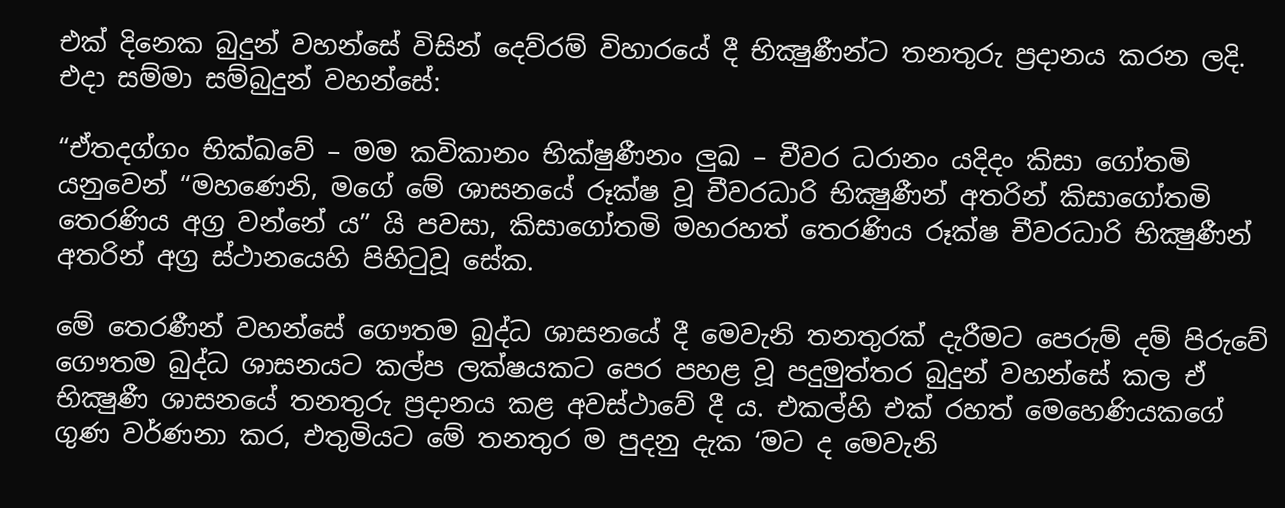එක් දිනෙක බුදුන් වහන්සේ විසින් දෙව්රම් විහාරයේ දී භික්‍ෂුණීන්ට තනතුරු ප්‍රදානය කරන ලදි. එදා සම්මා සම්බුදුන් වහන්සේ:

“ඒතදග්ගං භික්ඛවේ – මම කවිකානං භික්ෂුණීනං ලුඛ – චීවර ධරානං යදිදං කිසා ගෝතමි යනුවෙන් “මහණෙනි, මගේ මේ ශාසනයේ රූක්ෂ වූ චීවරධාරි භික්‍ෂුණීන් අතරින් කිසාගෝතමි තෙරණිය අග්‍ර වන්නේ ය” යි පවසා, කිසාගෝතමි මහරහත් තෙරණිය රූක්ෂ චීවරධාරි භික්‍ෂුණීන් අතරින් අග්‍ර ස්ථානයෙහි පිහිටුවූ සේක.

මේ තෙරණීන් වහන්සේ ගෞතම බුද්ධ ශාසනයේ දී මෙවැනි තනතුරක් දැරීමට පෙරුම් දම් පිරුවේ ගෞතම බුද්ධ ශාසනයට කල්ප ලක්ෂයකට පෙර පහළ වූ පදුමුත්තර බුදුන් වහන්සේ කල ඒ භික්‍ෂුණී ශාසනයේ තනතුරු ප්‍රදානය කළ අවස්ථාවේ දී ය. එකල්හි එක් රහත් මෙහෙණියකගේ ගුණ වර්ණනා කර, එතුමියට මේ තනතුර ම පුදනු දැක ‘මට ද මෙවැනි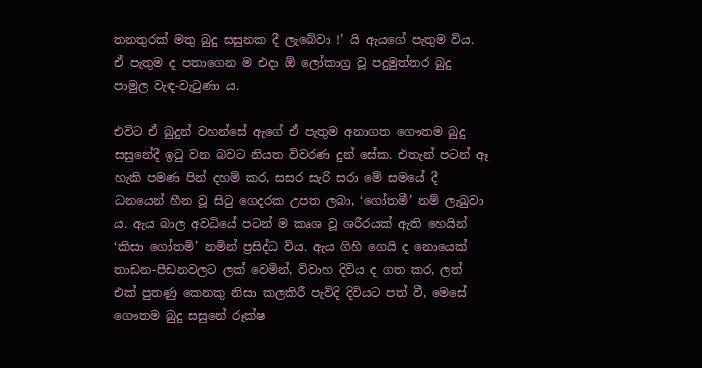තනතුරක් මතු බුදු සසුනක දී ලැබේවා !’ යි ඇයගේ පැතුම විය. ඒ පැතුම ද පතාගෙන ම එදා ඕ ලෝකාග්‍ර වූ පදුමුත්තර බුදු පාමුල වැඳ-වැටුණා ය.

එවිට ඒ බුදුන් වහන්සේ ඇගේ ඒ පැතුම අනාගත ගෞතම බුදු සසුනේදී ඉටු වන බවට නියත විවරණ දුන් සේක. එතැන් පටන් ඈ හැකි පමණ පින් දහම් කර, සසර සැරි සරා මේ සමයේ දී ධනයෙන් හීන වූ සිටු ගෙදරක උපත ලබා, ‘ගෝතමී’ නම් ලැබුවා ය. ඇය බාල අවධියේ පටන් ම කෘශ වූ ශරීරයක් ඇති හෙයින් ‘කිසා ගෝතමි’ නමින් ප්‍රසිද්ධ විය. ඇය ගිහි ගෙයි ද නොයෙක් තාඩන-පීඩනවලට ලක් වෙමින්, විවාහ දිවිය ද ගත කර, ලත් එක් පුතණු කෙනකු නිසා කලකිරී පැවිදි දිවියට පත් වී, මෙසේ ගෞතම බුදු සසුනේ රූක්ෂ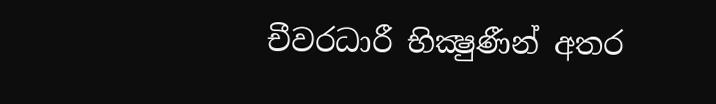චීවරධාරී භික්‍ෂුණීන් අතර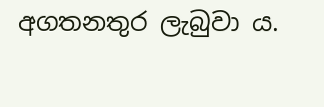අගතනතුර ලැබුවා ය.